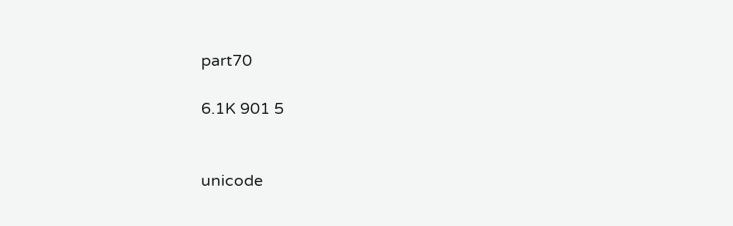part70

6.1K 901 5


unicode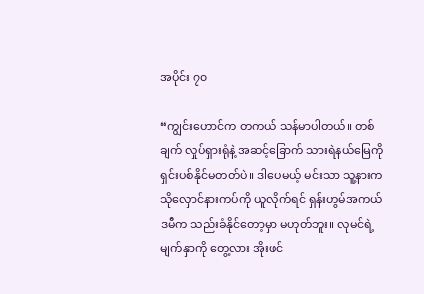အပိုင်း ၇၀

“ကျွင်းဟောင်က တကယ် သန်မာပါတယ်။ တစ်ချက် လှုပ်ရှားရုံနဲ့ အဆင့်ခြောက် သားရဲနယ်မြေကို ရှင်းပစ်နိုင်မတတ်ပဲ။ ဒါပေမယ့် မင်းသာ သူ့နားက သိုလှောင်နားကပ်ကို ယူလိုက်ရင် ရှန်းဟွမ်အကယ်ဒမီက သည်းခံနိုင်တော့မှာ မဟုတ်ဘူး။ လုမင်ရဲ့ မျက်နှာကို တွေ့လား အိုးဖင်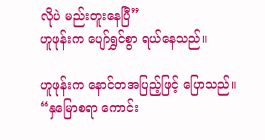လိုပဲ မည်းတူးနေပြီ”
ဟူဖုန်းက ပျော်ရွှင်စွာ ရယ်နေသည်။

ဟူဖုန်းက နောင်တအပြည့်ဖြင့် ပြောသည်။
“နှမြောစရာ ကောင်း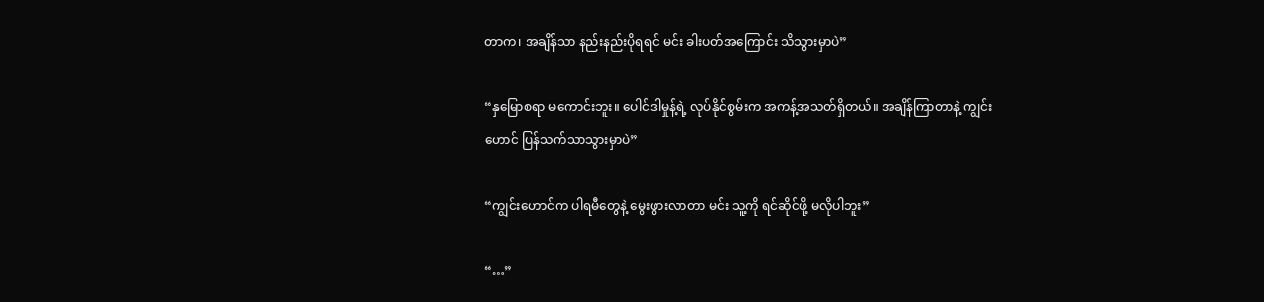တာက၊ အချိန်သာ နည်းနည်းပိုရရင် မင်း ခါးပတ်အကြောင်း သိသွားမှာပဲ”

“နှမြောစရာ မကောင်းဘူး။ ပေါင်ဒါမှုန့်ရဲ့ လုပ်နိုင်စွမ်းက အကန့်အသတ်ရှိတယ်။ အချိန်ကြာတာနဲ့ ကျွင်းဟောင် ပြန်သက်သာသွားမှာပဲ”

“ကျွင်းဟောင်က ပါရမီတွေနဲ့ မွေးဖွားလာတာ မင်း သူ့ကို ရင်ဆိုင်ဖို့ မလိုပါဘူး”

“…”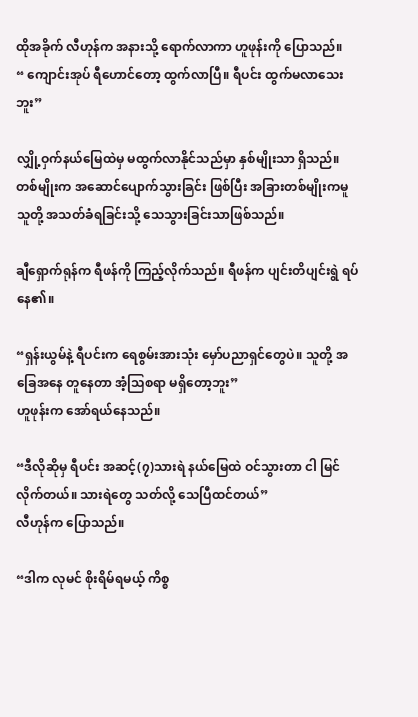ထိုအခိုက် လီဟုန်က အနားသို့ ရောက်လာကာ ဟူဖုန်းကို ပြောသည်။
“ ကျောင်းအုပ် ရီဟောင်တော့ ထွက်လာပြီ။ ရီပင်း ထွက်မလာသေးဘူး”

လျှို့ဝှက်နယ်မြေထဲမှ မထွက်လာနိုင်သည်မှာ နှစ်မျိုးသာ ရှိသည်။ တစ်မျိုးက အဆောင်ပျောက်သွားခြင်း ဖြစ်ပြီး အခြားတစ်မျိုးကမူ သူတို့ အသတ်ခံရခြင်းသို့ သေသွားခြင်းသာဖြစ်သည်။

ချီရှောက်ရုန်က ရီဖန်ကို ကြည့်လိုက်သည်။ ရီဖန်က ပျင်းတိပျင်းရွဲ ရပ်နေ၏။

“ရှန်းယွမ်နဲ့ ရီပင်းက ရေစွမ်းအားသုံး မှော်ပညာရှင်တွေပဲ။ သူတို့ အခြေအနေ တူနေတာ အံ့သြစရာ မရှိတော့ဘူး”
ဟူဖုန်းက အော်ရယ်နေသည်။

“ဒီလိုဆိုမှ ရီပင်း အဆင့်(၇)သားရဲ နယ်မြေထဲ ဝင်သွားတာ ငါ မြင်လိုက်တယ်။ သားရဲတွေ သတ်လို့ သေပြီထင်တယ်”
လီဟုန်က ပြောသည်။

“ဒါက လုမင် စိုးရိမ်ရမယ့် ကိစ္စ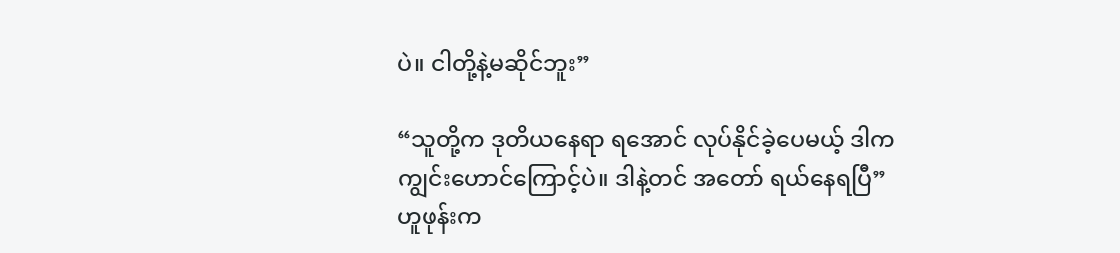ပဲ။ ငါတို့နဲ့မဆိုင်ဘူး”

“သူတို့က ဒုတိယနေရာ ရအောင် လုပ်နိုင်ခဲ့ပေမယ့် ဒါက ကျွင်းဟောင်ကြောင့်ပဲ။ ဒါနဲ့တင် အတော် ရယ်နေရပြီ”
ဟူဖုန်းက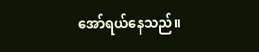အော်ရယ်နေသည်။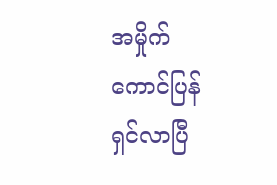အမှိုက်ကောင်ပြန်ရှင်လာပြီ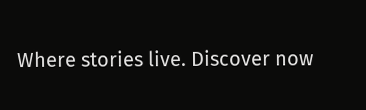Where stories live. Discover now